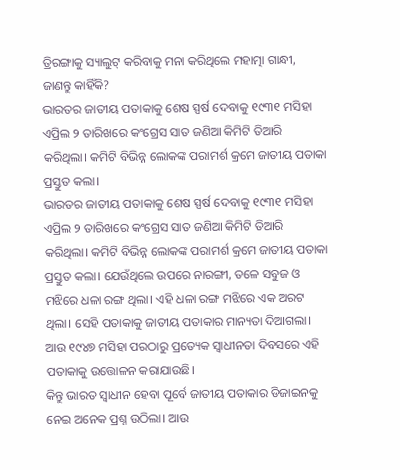ତ୍ରିରଙ୍ଗାକୁ ସ୍ୟାଲୁଟ୍ କରିବାକୁ ମନା କରିଥିଲେ ମହାତ୍ମା ଗାନ୍ଧୀ, ଜାଣନ୍ତୁ କାହିଁକି?
ଭାରତର ଜାତୀୟ ପତାକାକୁ ଶେଷ ସ୍ପର୍ଷ ଦେବାକୁ ୧୯୩୧ ମସିହା ଏପ୍ରିଲ ୨ ତାରିଖରେ କଂଗ୍ରେସ ସାତ ଜଣିଆ କିମିଟି ତିଆରି କରିଥିଲା। କମିଟି ବିଭିନ୍ନ ଲୋକଙ୍କ ପରାମର୍ଶ କ୍ରମେ ଜାତୀୟ ପତାକା ପ୍ରସ୍ତୁତ କଲା।
ଭାରତର ଜାତୀୟ ପତାକାକୁ ଶେଷ ସ୍ପର୍ଷ ଦେବାକୁ ୧୯୩୧ ମସିହା ଏପ୍ରିଲ ୨ ତାରିଖରେ କଂଗ୍ରେସ ସାତ ଜଣିଆ କିମିଟି ତିଆରି କରିଥିଲା। କମିଟି ବିଭିନ୍ନ ଲୋକଙ୍କ ପରାମର୍ଶ କ୍ରମେ ଜାତୀୟ ପତାକା ପ୍ରସ୍ତୁତ କଲା। ଯେଉଁଥିଲେ ଉପରେ ନାରଙ୍ଗୀ, ତଳେ ସବୁଜ ଓ ମଝିରେ ଧଳା ରଙ୍ଗ ଥିଲା। ଏହି ଧଳା ରଙ୍ଗ ମଝିରେ ଏକ ଅରଟ ଥିଲା। ସେହି ପତାକାକୁ ଜାତୀୟ ପତାକାର ମାନ୍ୟତା ଦିଆଗଲା। ଆଉ ୧୯୪୭ ମସିହା ପରଠାରୁ ପ୍ରତ୍ୟେକ ସ୍ୱାଧୀନତା ଦିବସରେ ଏହି ପତାକାକୁ ଉତ୍ତୋଳନ କରାଯାଉଛି।
କିନ୍ତୁ ଭାରତ ସ୍ୱାଧୀନ ହେବା ପୂର୍ବେ ଜାତୀୟ ପତାକାର ଡିଜାଇନକୁ ନେଇ ଅନେକ ପ୍ରଶ୍ନ ଉଠିଲା। ଆଉ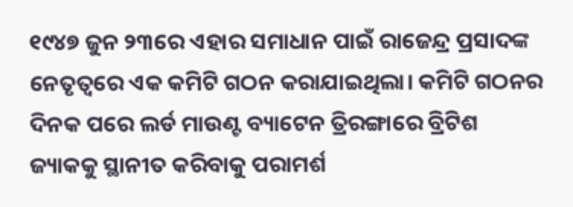୧୯୪୭ ଜୁନ ୨୩ରେ ଏହାର ସମାଧାନ ପାଇଁ ରାଜେନ୍ଦ୍ର ପ୍ରସାଦଙ୍କ ନେତୃତ୍ୱରେ ଏକ କମିଟି ଗଠନ କରାଯାଇଥିଲା। କମିଟି ଗଠନର ଦିନକ ପରେ ଲର୍ଡ ମାଉଣ୍ଟ ବ୍ୟାଟେନ ତ୍ରିରଙ୍ଗାରେ ବ୍ରିଟିଶ ଜ୍ୟାକକୁ ସ୍ଥାନୀତ କରିବାକୁ ପରାମର୍ଶ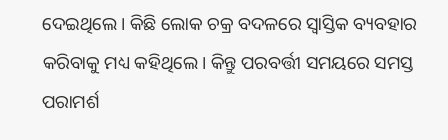ଦେଇଥିଲେ। କିଛି ଲୋକ ଚକ୍ର ବଦଳରେ ସ୍ୱାସ୍ତିକ ବ୍ୟବହାର କରିବାକୁ ମଧ୍ୟ କହିଥିଲେ। କିନ୍ତୁ ପରବର୍ତ୍ତୀ ସମୟରେ ସମସ୍ତ ପରାମର୍ଶ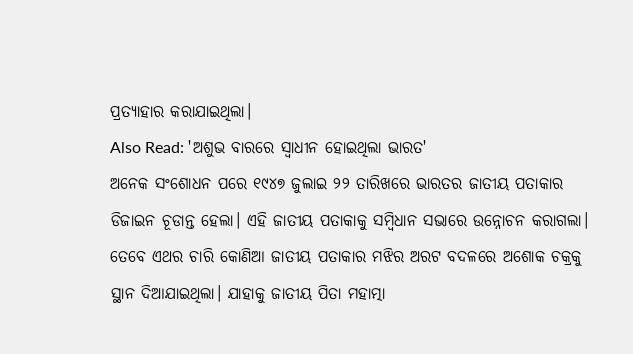ପ୍ରତ୍ୟାହାର କରାଯାଇଥିଲା।
Also Read: 'ଅଶୁଭ ବାରରେ ସ୍ୱାଧୀନ ହୋଇଥିଲା ଭାରତ'
ଅନେକ ସଂଶୋଧନ ପରେ ୧୯୪୭ ଜୁଲାଇ ୨୨ ତାରିଖରେ ଭାରତର ଜାତୀୟ ପତାକାର ଡିଜାଇନ ଚୂଡାନ୍ତ ହେଲା। ଏହି ଜାତୀୟ ପତାକାକୁ ସମ୍ବିଧାନ ସଭାରେ ଉନ୍ନୋଚନ କରାଗଲା। ତେବେ ଏଥର ଚାରି କୋଣିଆ ଜାତୀୟ ପତାକାର ମଝିର ଅରଟ ବଦଳରେ ଅଶୋକ ଚକ୍ରକୁ ସ୍ଥାନ ଦିଆଯାଇଥିଲା। ଯାହାକୁ ଜାତୀୟ ପିତା ମହାତ୍ମା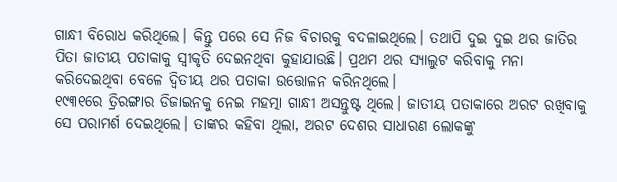ଗାନ୍ଧୀ ବିରୋଧ କରିଥିଲେ। କିନ୍ତୁ ପରେ ସେ ନିଜ ବିଚାରକୁ ବଦଳାଇଥିଲେ। ତଥାପି ଦୁଇ ଦୁଇ ଥର ଜାତିର ପିତା ଜାତୀୟ ପତାକାକୁ ସ୍ୱୀକୃତି ଦେଇନଥିବା କୁହାଯାଉଛି। ପ୍ରଥମ ଥର ସ୍ୟାଲୁଟ କରିବାକୁ ମନା କରିଦେଇଥିବା ବେଳେ ଦ୍ୱିତୀୟ ଥର ପତାକା ଉତ୍ତୋଳନ କରିନଥିଲେ।
୧୯୩୧ରେ ତ୍ରିରଙ୍ଗାର ଡିଜାଇନକୁ ନେଇ ମହତ୍ମା ଗାନ୍ଧୀ ଅସନ୍ତୁଷ୍ଟ ଥିଲେ। ଜାତୀୟ ପତାକାରେ ଅରଟ ରଖିବାକୁ ସେ ପରାମର୍ଶ ଦେଇଥିଲେ। ତାଙ୍କର କହିବା ଥିଲା, ଅରଟ ଦେଶର ସାଧାରଣ ଲୋକଙ୍କୁ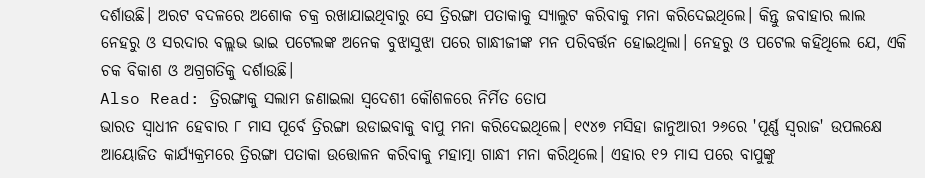ଦର୍ଶାଉଛି। ଅରଟ ବଦଳରେ ଅଶୋକ ଚକ୍ର ରଖାଯାଇଥିବାରୁ ସେ ତ୍ରିରଙ୍ଗା ପତାକାକୁ ସ୍ୟାଲୁଟ କରିବାକୁ ମନା କରିଦେଇଥିଲେ। କିନ୍ତୁ ଜବାହାର ଲାଲ ନେହରୁ ଓ ସରଦାର ବଲ୍ଲଭ ଭାଇ ପଟେଲଙ୍କ ଅନେକ ବୁଝାସୁଝା ପରେ ଗାନ୍ଧୀଜୀଙ୍କ ମନ ପରିବର୍ତ୍ତନ ହୋଇଥିଲା। ନେହରୁ ଓ ପଟେଲ କହିଥିଲେ ଯେ, ଏକି ଚକ ବିକାଶ ଓ ଅଗ୍ରଗତିକୁ ଦର୍ଶାଉଛି।
Also Read: ତ୍ରିରଙ୍ଗାକୁ ସଲାମ ଜଣାଇଲା ସ୍ୱଦେଶୀ କୌଶଳରେ ନିର୍ମିତ ତୋପ
ଭାରତ ସ୍ୱାଧୀନ ହେବାର ୮ ମାସ ପୂର୍ବେ ତ୍ରିରଙ୍ଗା ଉଡାଇବାକୁ ବାପୁ ମନା କରିଦେଇଥିଲେ। ୧୯୪୭ ମସିହା ଜାନୁଆରୀ ୨୬ରେ 'ପୂର୍ଣ୍ଣ ସ୍ୱରାଜ' ଉପଲକ୍ଷେ ଆୟୋଜିତ କାର୍ଯ୍ୟକ୍ରମରେ ତ୍ରିରଙ୍ଗା ପତାକା ଉତ୍ତୋଳନ କରିବାକୁ ମହାତ୍ମା ଗାନ୍ଧୀ ମନା କରିଥିଲେ। ଏହାର ୧୨ ମାସ ପରେ ବାପୁଙ୍କୁ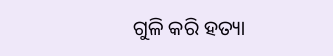ଗୁଳି କରି ହତ୍ୟା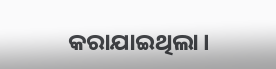କରାଯାଇଥିଲା।